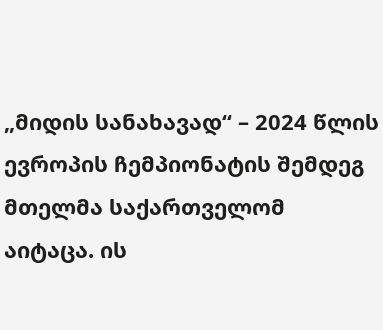„მიდის სანახავად“ – 2024 წლის ევროპის ჩემპიონატის შემდეგ მთელმა საქართველომ აიტაცა. ის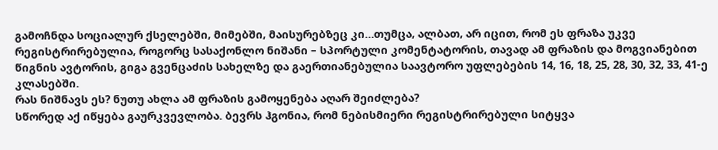გამოჩნდა სოციალურ ქსელებში, მიმებში, მაისურებზეც კი…თუმცა, ალბათ, არ იცით, რომ ეს ფრაზა უკვე რეგისტრირებულია, როგორც სასაქონლო ნიშანი – სპორტული კომენტატორის, თავად ამ ფრაზის და მოგვიანებით წიგნის ავტორის, გიგა გვენცაძის სახელზე და გაერთიანებულია საავტორო უფლებების 14, 16, 18, 25, 28, 30, 32, 33, 41-ე კლასებში.
რას ნიშნავს ეს? ნუთუ ახლა ამ ფრაზის გამოყენება აღარ შეიძლება?
სწორედ აქ იწყება გაურკვევლობა. ბევრს ჰგონია, რომ ნებისმიერი რეგისტრირებული სიტყვა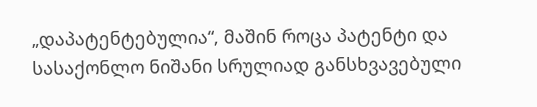„დაპატენტებულია“, მაშინ როცა პატენტი და სასაქონლო ნიშანი სრულიად განსხვავებული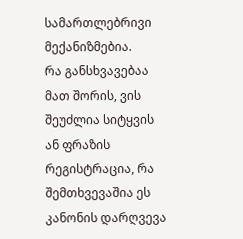სამართლებრივი მექანიზმებია.
რა განსხვავებაა მათ შორის, ვის შეუძლია სიტყვის ან ფრაზის რეგისტრაცია, რა შემთხვევაშია ეს კანონის დარღვევა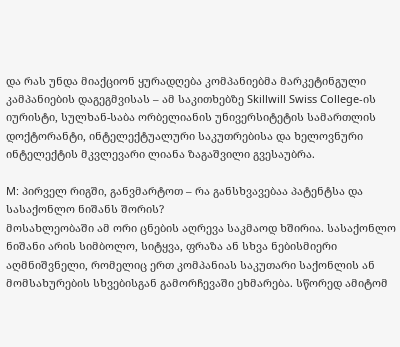და რას უნდა მიაქციონ ყურადღება კომპანიებმა მარკეტინგული კამპანიების დაგეგმვისას – ამ საკითხებზე Skillwill Swiss College-ის იურისტი, სულხან-საბა ორბელიანის უნივერსიტეტის სამართლის დოქტორანტი, ინტელექტუალური საკუთრებისა და ხელოვნური ინტელექტის მკვლევარი ლიანა ზაგაშვილი გვესაუბრა.

M: პირველ რიგში, განვმარტოთ – რა განსხვავებაა პატენტსა და სასაქონლო ნიშანს შორის?
მოსახლეობაში ამ ორი ცნების აღრევა საკმაოდ ხშირია. სასაქონლო ნიშანი არის სიმბოლო, სიტყვა, ფრაზა ან სხვა ნებისმიერი აღმნიშვნელი, რომელიც ერთ კომპანიას საკუთარი საქონლის ან მომსახურების სხვებისგან გამორჩევაში ეხმარება. სწორედ ამიტომ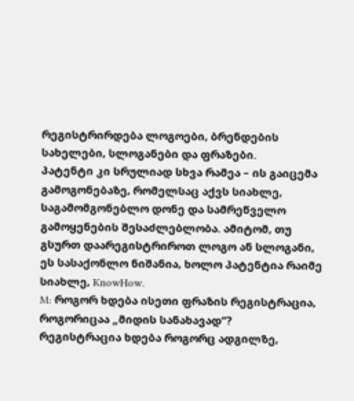რეგისტრირდება ლოგოები, ბრენდების სახელები, სლოგანები და ფრაზები.
პატენტი კი სრულიად სხვა რამეა – ის გაიცემა გამოგონებაზე, რომელსაც აქვს სიახლე, საგამომგონებლო დონე და სამრეწველო გამოყენების შესაძლებლობა. ამიტომ, თუ გსურთ დაარეგისტრიროთ ლოგო ან სლოგანი, ეს სასაქონლო ნიშანია, ხოლო პატენტია რაიმე სიახლე, KnowHow.
M: როგორ ხდება ისეთი ფრაზის რეგისტრაცია, როგორიცაა „მიდის სანახავად“?
რეგისტრაცია ხდება როგორც ადგილზე,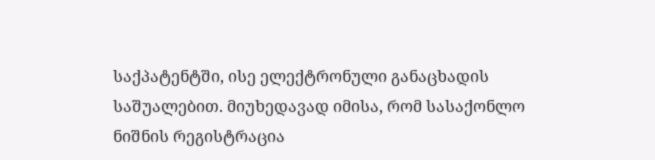საქპატენტში, ისე ელექტრონული განაცხადის საშუალებით. მიუხედავად იმისა, რომ სასაქონლო ნიშნის რეგისტრაცია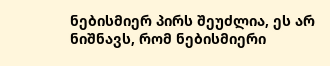ნებისმიერ პირს შეუძლია, ეს არ ნიშნავს, რომ ნებისმიერი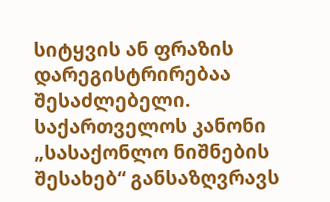სიტყვის ან ფრაზის დარეგისტრირებაა შესაძლებელი.
საქართველოს კანონი „სასაქონლო ნიშნების შესახებ“ განსაზღვრავს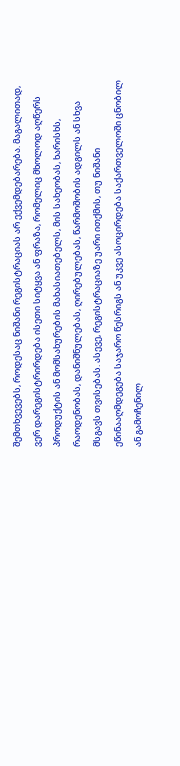შემთხვევებს, როდესაც ნიშანი რეგისტრაციას არ ექვემდებარება. მაგალითად, ვერ დარეგისტრირდება ისეთი სიტყვა ან ფრაზა, რომელიც მხოლოდ აღწერს პროდუქტის ან მომსახურების მახასიათებელს, მის სახეობას, ხარისხს, რაოდენობას, დანიშნულებას, ღირებულებას, წარმოშობის ადგილს ან სხვა მსგავს თვისებას. ასევე, რეგისტრაციაზე უარი ითქმის, თუ ნიშანი ეწინააღმდეგება საჯარო წესრიგს ან უკვე ასოცირდება საქართველოში ცნობილ ან გამოჩენილ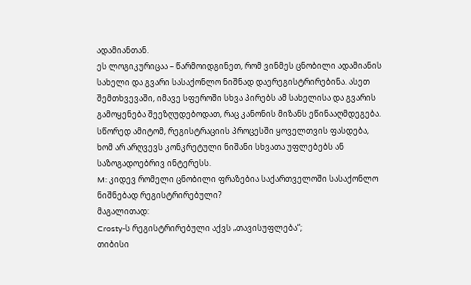ადამიანთან.
ეს ლოგიკურიცაა – წარმოიდგინეთ, რომ ვინმეს ცნობილი ადამიანის სახელი და გვარი სასაქონლო ნიშნად დაერეგისტრირებინა. ასეთ შემთხვევაში, იმავე სფეროში სხვა პირებს ამ სახელისა და გვარის გამოყენება შეეზღუდებოდათ, რაც კანონის მიზანს ეწინააღმდეგება. სწორედ ამიტომ, რეგისტრაციის პროცესში ყოველთვის ფასდება, ხომ არ არღვევს კონკრეტული ნიშანი სხვათა უფლებებს ან საზოგადოებრივ ინტერესს.
M: კიდევ რომელი ცნობილი ფრაზებია საქართველოში სასაქონლო ნიშნებად რეგისტრირებული?
მაგალითად:
Crosty-ს რეგისტრირებული აქვს „თავისუფლება“;
თიბისი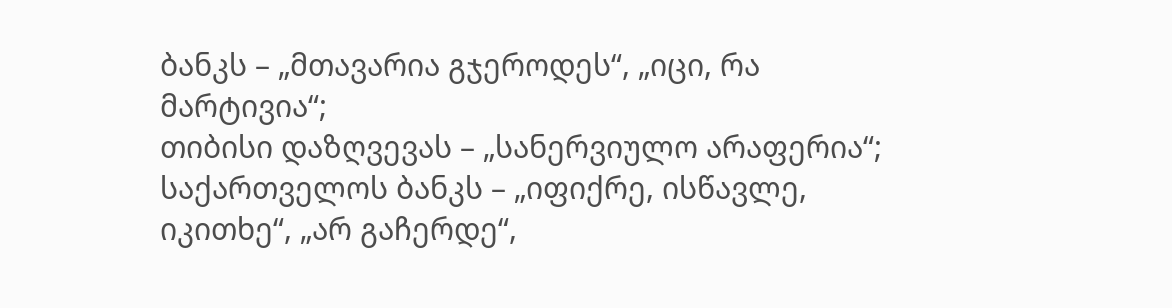ბანკს – „მთავარია გჯეროდეს“, „იცი, რა მარტივია“;
თიბისი დაზღვევას – „სანერვიულო არაფერია“;
საქართველოს ბანკს – „იფიქრე, ისწავლე, იკითხე“, „არ გაჩერდე“,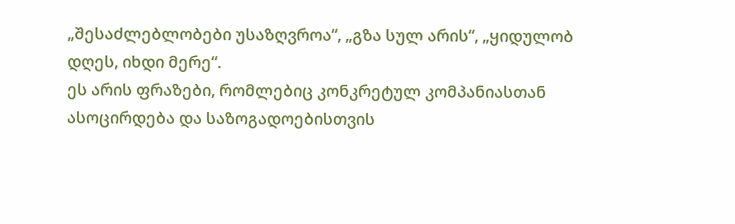„შესაძლებლობები უსაზღვროა“, „გზა სულ არის“, „ყიდულობ დღეს, იხდი მერე“.
ეს არის ფრაზები, რომლებიც კონკრეტულ კომპანიასთან ასოცირდება და საზოგადოებისთვის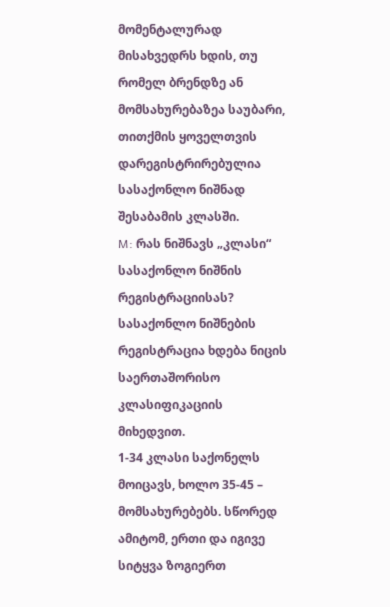მომენტალურად მისახვედრს ხდის, თუ რომელ ბრენდზე ან მომსახურებაზეა საუბარი, თითქმის ყოველთვის დარეგისტრირებულია სასაქონლო ნიშნად შესაბამის კლასში.
M: რას ნიშნავს „კლასი“ სასაქონლო ნიშნის რეგისტრაციისას?
სასაქონლო ნიშნების რეგისტრაცია ხდება ნიცის საერთაშორისო კლასიფიკაციის მიხედვით.
1-34 კლასი საქონელს მოიცავს, ხოლო 35-45 – მომსახურებებს. სწორედ ამიტომ, ერთი და იგივე სიტყვა ზოგიერთ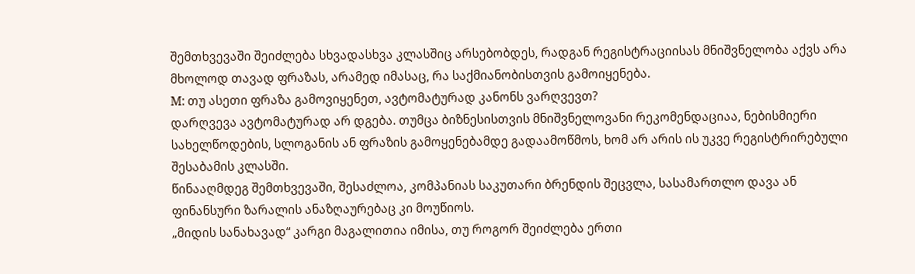შემთხვევაში შეიძლება სხვადასხვა კლასშიც არსებობდეს, რადგან რეგისტრაციისას მნიშვნელობა აქვს არა მხოლოდ თავად ფრაზას, არამედ იმასაც, რა საქმიანობისთვის გამოიყენება.
M: თუ ასეთი ფრაზა გამოვიყენეთ, ავტომატურად კანონს ვარღვევთ?
დარღვევა ავტომატურად არ დგება. თუმცა ბიზნესისთვის მნიშვნელოვანი რეკომენდაციაა, ნებისმიერი სახელწოდების, სლოგანის ან ფრაზის გამოყენებამდე გადაამოწმოს, ხომ არ არის ის უკვე რეგისტრირებული შესაბამის კლასში.
წინააღმდეგ შემთხვევაში, შესაძლოა, კომპანიას საკუთარი ბრენდის შეცვლა, სასამართლო დავა ან ფინანსური ზარალის ანაზღაურებაც კი მოუწიოს.
„მიდის სანახავად“ კარგი მაგალითია იმისა, თუ როგორ შეიძლება ერთი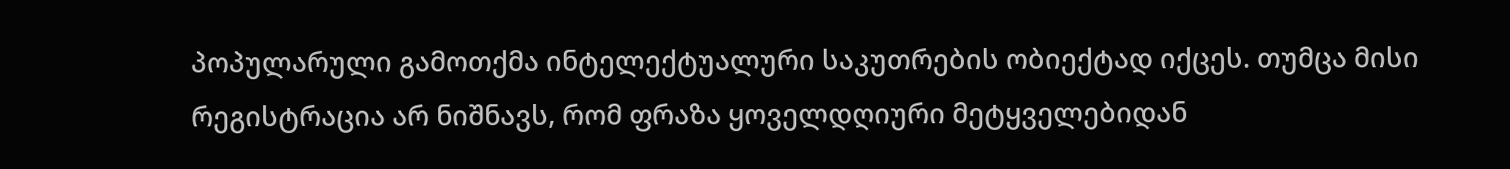პოპულარული გამოთქმა ინტელექტუალური საკუთრების ობიექტად იქცეს. თუმცა მისი რეგისტრაცია არ ნიშნავს, რომ ფრაზა ყოველდღიური მეტყველებიდან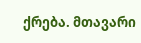ქრება. მთავარი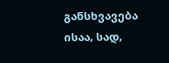განსხვავება ისაა, სად,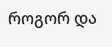როგორ და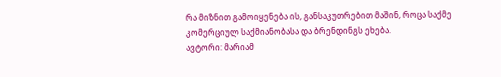რა მიზნით გამოიყენება ის, განსაკუთრებით მაშინ, როცა საქმე კომერციულ საქმიანობასა და ბრენდინგს ეხება.
ავტორი: მარიამ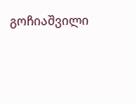გოჩიაშვილი